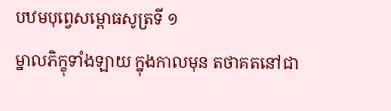បឋមបុព្វេសម្ពោធសូត្រទី ១
ម្នាលភិក្ខុទាំងឡាយ ក្នុងកាលមុន តថាគតនៅជា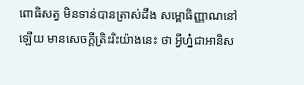ពោធិសត្វ មិនទាន់បានត្រាស់ដឹង សម្ពោធិញ្ញាណនៅឡើយ មានសេចក្តីត្រិះរិះយ៉ាងនេះ ថា អ្វីហ្ន៎ជាអានិស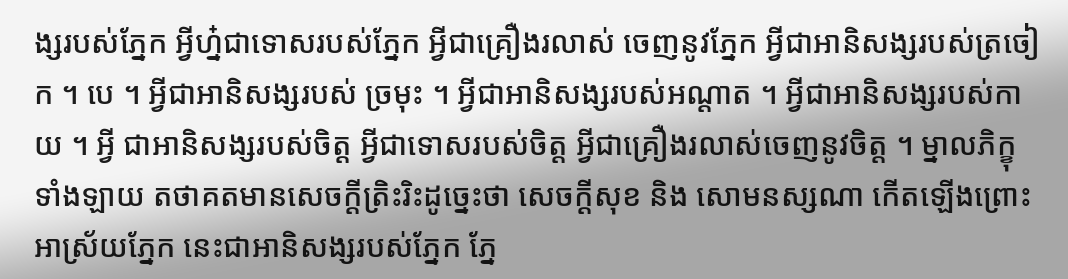ង្សរបស់ភ្នែក អ្វីហ្ន៎ជាទោសរបស់ភ្នែក អ្វីជាគ្រឿងរលាស់ ចេញនូវភ្នែក អ្វីជាអានិសង្សរបស់ត្រចៀក ។ បេ ។ អ្វីជាអានិសង្សរបស់ ច្រមុះ ។ អ្វីជាអានិសង្សរបស់អណ្តាត ។ អ្វីជាអានិសង្សរបស់កាយ ។ អ្វី ជាអានិសង្សរបស់ចិត្ត អ្វីជាទោសរបស់ចិត្ត អ្វីជាគ្រឿងរលាស់ចេញនូវចិត្ត ។ ម្នាលភិក្ខុទាំងឡាយ តថាគតមានសេចក្តីត្រិះរិះដូច្នេះថា សេចក្តីសុខ និង សោមនស្សណា កើតឡើងព្រោះអាស្រ័យភ្នែក នេះជាអានិសង្សរបស់ភ្នែក ភ្នែ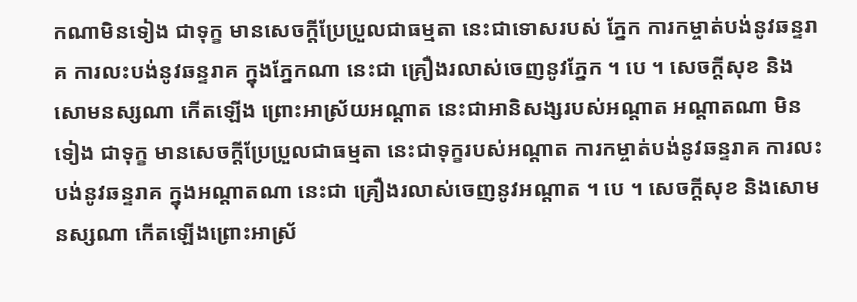កណាមិនទៀង ជាទុក្ខ មានសេចក្តីប្រែប្រួលជាធម្មតា នេះជាទោសរបស់ ភ្នែក ការកម្ចាត់បង់នូវឆន្ទរាគ ការលះបង់នូវឆន្ទរាគ ក្នុងភ្នែកណា នេះជា គ្រឿងរលាស់ចេញនូវភ្នែក ។ បេ ។ សេចក្តីសុខ និងសោមនស្សណា កើតឡើង ព្រោះអាស្រ័យអណ្តាត នេះជាអានិសង្សរបស់អណ្តាត អណ្តាតណា មិនទៀង ជាទុក្ខ មានសេចក្តីប្រែប្រួលជាធម្មតា នេះជាទុក្ខរបស់អណ្តាត ការកម្ចាត់បង់នូវឆន្ទរាគ ការលះបង់នូវឆន្ទរាគ ក្នុងអណ្តាតណា នេះជា គ្រឿងរលាស់ចេញនូវអណ្តាត ។ បេ ។ សេចក្តីសុខ និងសោមនស្សណា កើតឡើងព្រោះអាស្រ័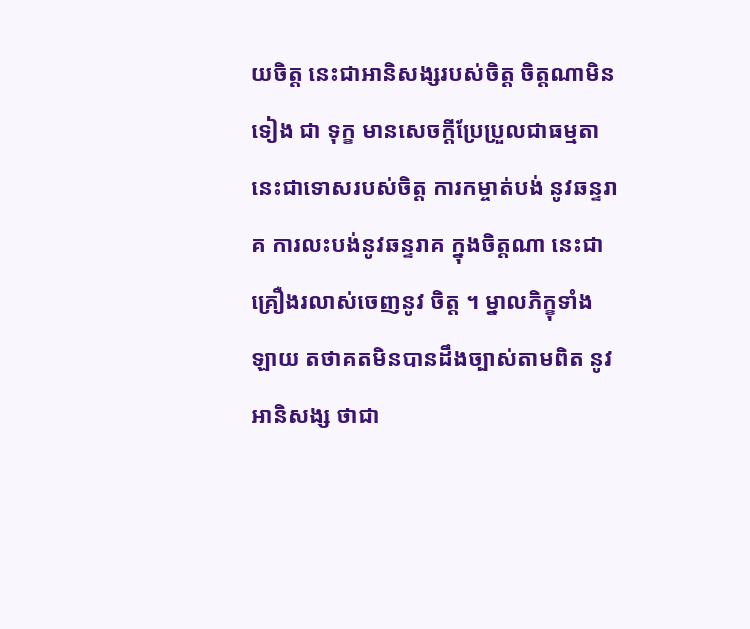យចិត្ត នេះជាអានិសង្សរបស់ចិត្ត ចិត្តណាមិនទៀង ជា ទុក្ខ មានសេចក្តីប្រែប្រួលជាធម្មតា នេះជាទោសរបស់ចិត្ត ការកម្ចាត់បង់ នូវឆន្ទរាគ ការលះបង់នូវឆន្ទរាគ ក្នុងចិត្តណា នេះជាគ្រឿងរលាស់ចេញនូវ ចិត្ត ។ ម្នាលភិក្ខុទាំងឡាយ តថាគតមិនបានដឹងច្បាស់តាមពិត នូវអានិសង្ស ថាជា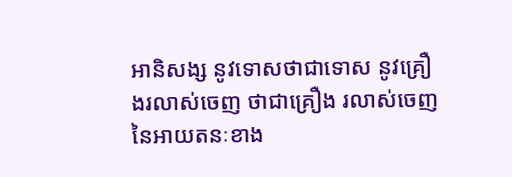អានិសង្ស នូវទោសថាជាទោស នូវគ្រឿងរលាស់ចេញ ថាជាគ្រឿង រលាស់ចេញ នៃអាយតនៈខាង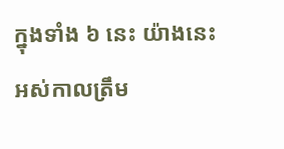ក្នុងទាំង ៦ នេះ យ៉ាងនេះ អស់កាលត្រឹម